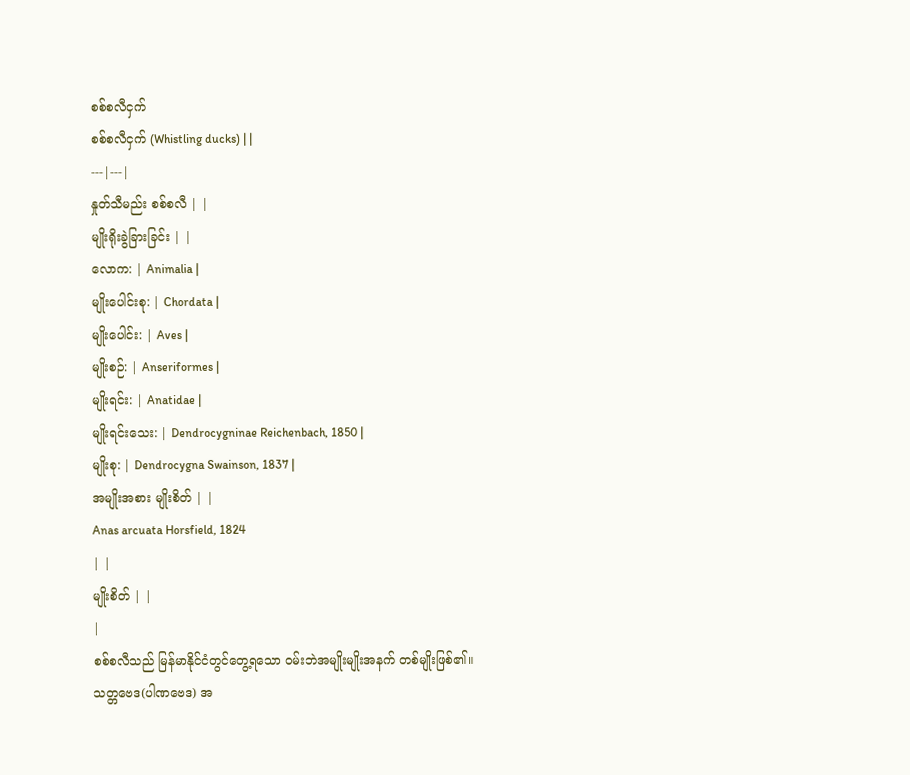စစ်စလီငှက်
စစ်စလီငှက် (Whistling ducks) | |
---|---|
နှုတ်သီမည်း စစ်စလီ | |
မျိုးရိုးခွဲခြားခြင်း | |
လောက: | Animalia |
မျိုးပေါင်းစု: | Chordata |
မျိုးပေါင်း: | Aves |
မျိုးစဉ်: | Anseriformes |
မျိုးရင်း: | Anatidae |
မျိုးရင်းသေး: | Dendrocygninae Reichenbach, 1850 |
မျိုးစု: | Dendrocygna Swainson, 1837 |
အမျိုးအစား မျိုးစိတ် | |
Anas arcuata Horsfield, 1824
| |
မျိုးစိတ် | |
|
စစ်စလီသည် မြန်မာနိုင်ငံတွင်တွေ့ရသော ဝမ်းဘဲအမျိုးမျိုးအနက် တစ်မျိုးဖြစ်၏။ သတ္တဗေဒ(ပါဏဗေဒ) အ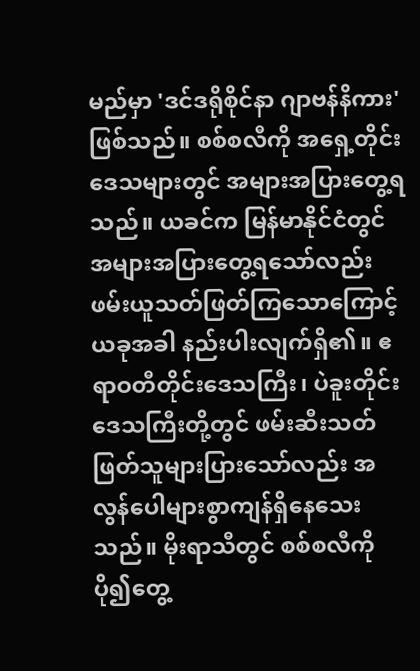မည်မှာ 'ဒင်ဒရိုစိုင်နာ ဂျာဗန်နိကား' ဖြစ်သည်။ စစ်စလီကို အရှေ့တိုင်းဒေသများတွင် အများအပြားတွေ့ရသည်။ ယခင်က မြန်မာနိုင်ငံတွင် အများအပြားတွေ့ရသော်လည်း ဖမ်းယူသတ်ဖြတ်ကြသောကြောင့် ယခုအခါ နည်းပါးလျက်ရှိ၏။ ဧရာဝတီတိုင်းဒေသကြီး၊ ပဲခူးတိုင်းဒေသကြီးတို့တွင် ဖမ်းဆီးသတ်ဖြတ်သူများပြားသော်လည်း အလွန်ပေါများစွာကျန်ရှိနေသေးသည်။ မိုးရာသီတွင် စစ်စလီကို ပို၍တွေ့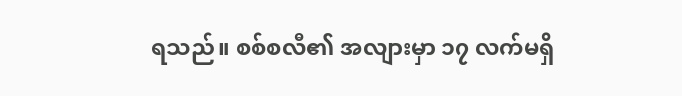ရသည်။ စစ်စလီ၏ အလျားမှာ ၁၇ လက်မရှိ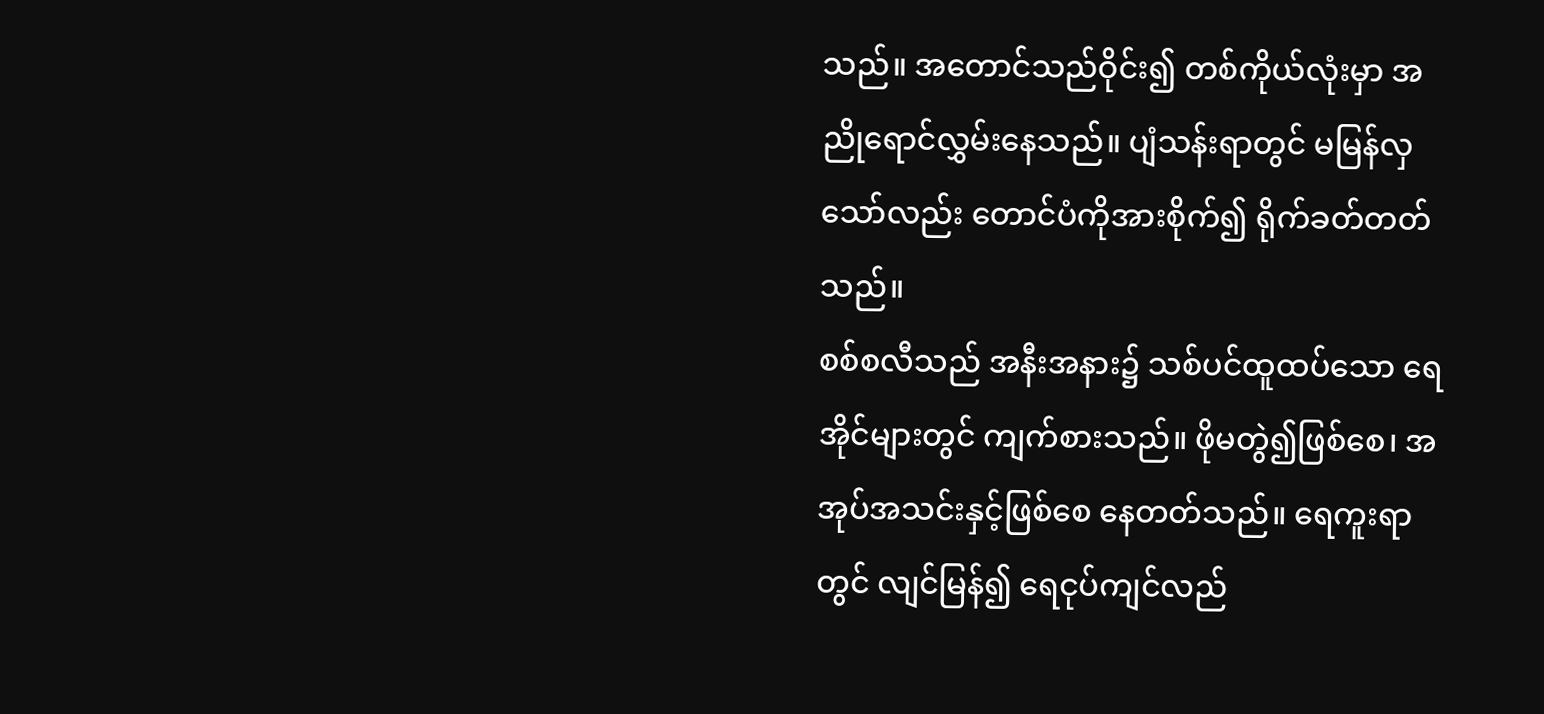သည်။ အတောင်သည်ဝိုင်း၍ တစ်ကိုယ်လုံးမှာ အညိုရောင်လွှမ်းနေသည်။ ပျံသန်းရာတွင် မမြန်လှသော်လည်း တောင်ပံကိုအားစိုက်၍ ရိုက်ခတ်တတ်သည်။
စစ်စလီသည် အနီးအနား၌ သစ်ပင်ထူထပ်သော ရေအိုင်များတွင် ကျက်စားသည်။ ဖိုမတွဲ၍ဖြစ်စေ၊ အအုပ်အသင်းနှင့်ဖြစ်စေ နေတတ်သည်။ ရေကူးရာတွင် လျင်မြန်၍ ရေငုပ်ကျင်လည်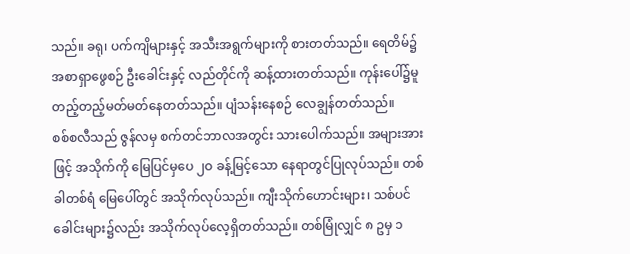သည်။ ခရု၊ ပက်ကျိများနှင့် အသီးအရွက်များကို စားတတ်သည်။ ရေတိမ်၌ အစာရှာဖွေစဉ် ဦးခေါင်းနှင့် လည်တိုင်ကို ဆန့်ထားတတ်သည်။ ကုန်းပေါ်၌မူ တည့်တည့်မတ်မတ်နေတတ်သည်။ ပျံသန်းနေစဉ် လေချွန်တတ်သည်။
စစ်စလီသည် ဇွန်လမှ စက်တင်ဘာလအတွင်း သားပေါက်သည်။ အများအားဖြင့် အသိုက်ကို မြေပြင်မှပေ ၂ဝ ခန့်မြင့်သော နေရာတွင်ပြုလုပ်သည်။ တစ်ခါတစ်ရံ မြေပေါ်တွင် အသိုက်လုပ်သည်။ ကျီးသိုက်ဟောင်းများ၊ သစ်ပင်ခေါင်းများ၌လည်း အသိုက်လုပ်လေ့ရှိတတ်သည်။ တစ်မြုံလျှင် ၈ ဥမှ ၁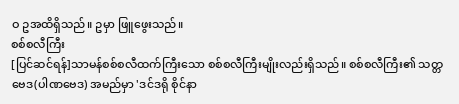ဝ ဥအထိရှိသည်။ ဥမှာ ဖြူဖွေးသည်။
စစ်စလီကြီး
[ပြင်ဆင်ရန်]သာမန်စစ်စလီထက်ကြီးသော စစ်စလီကြီးမျိုးလည်းရှိသည်။ စစ်စလီကြီး၏ သတ္တဗေဒ(ပါဏဗေဒ) အမည်မှာ 'ဒင်ဒရို စိုင်နာ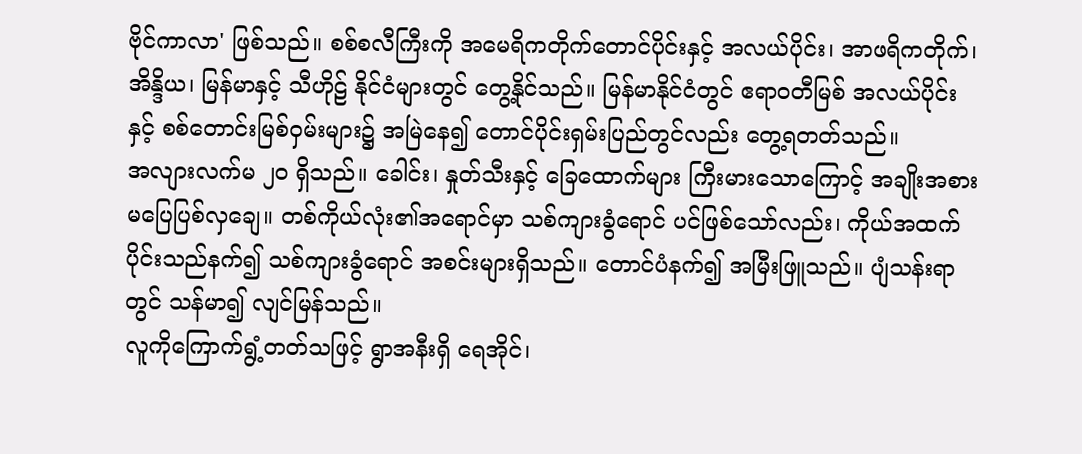ဗိုင်ကာလာ' ဖြစ်သည်။ စစ်စလီကြီးကို အမေရိကတိုက်တောင်ပိုင်းနှင့် အလယ်ပိုင်း၊ အာဖရိကတိုက်၊ အိန္ဒိယ၊ မြန်မာနှင့် သီဟိုဠ် နိုင်ငံများတွင် တွေ့နိုင်သည်။ မြန်မာနိုင်ငံတွင် ဧရာဝတီမြစ် အလယ်ပိုင်းနှင့် စစ်တောင်းမြစ်ဝှမ်းများ၌ အမြဲနေ၍ တောင်ပိုင်းရှမ်းပြည်တွင်လည်း တွေ့ရတတ်သည်။
အလျားလက်မ ၂ဝ ရှိသည်။ ခေါင်း၊ နှုတ်သီးနှင့် ခြေထောက်များ ကြီးမားသောကြောင့် အချိုးအစား မပြေပြစ်လှချေ။ တစ်ကိုယ်လုံး၏အရောင်မှာ သစ်ကျားခွံရောင် ပင်ဖြစ်သော်လည်း၊ ကိုယ်အထက်ပိုင်းသည်နက်၍ သစ်ကျားခွံရောင် အစင်းများရှိသည်။ တောင်ပံနက်၍ အမြီးဖြူသည်။ ပျံသန်းရာတွင် သန်မာ၍ လျင်မြန်သည်။
လူကိုကြောက်ရွံ့တတ်သဖြင့် ရွာအနီးရှိ ရေအိုင်၊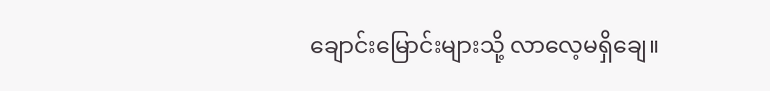ချောင်းမြောင်းများသို့ လာလေ့မရှိချေ။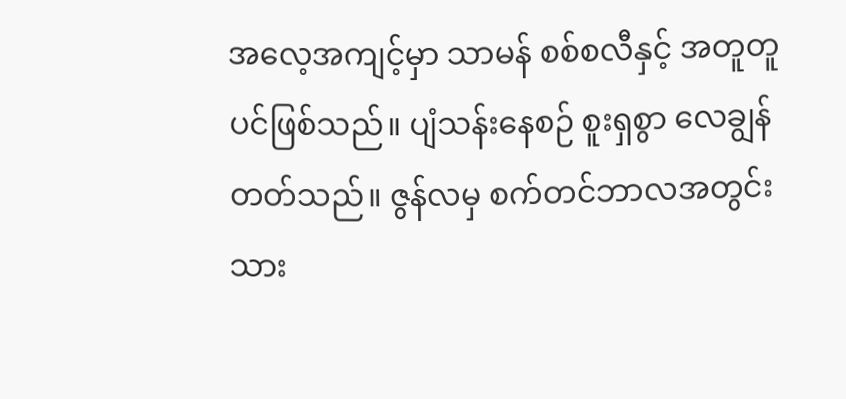အလေ့အကျင့်မှာ သာမန် စစ်စလီနှင့် အတူတူပင်ဖြစ်သည်။ ပျံသန်းနေစဉ် စူးရှစွာ လေချွန်တတ်သည်။ ဇွန်လမှ စက်တင်ဘာလအတွင်း သား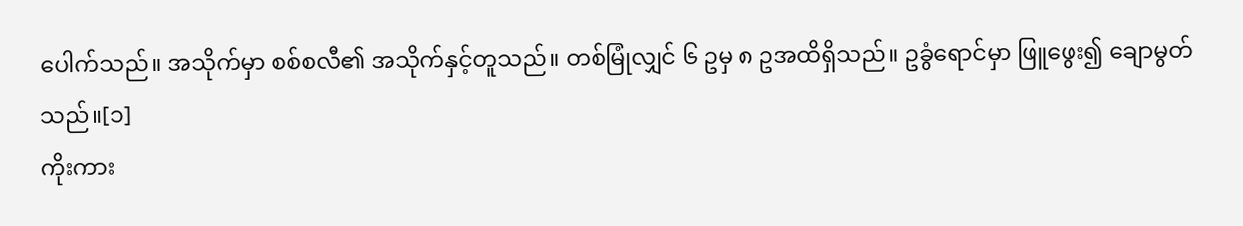ပေါက်သည်။ အသိုက်မှာ စစ်စလီ၏ အသိုက်နှင့်တူသည်။ တစ်မြုံလျှင် ၆ ဥမှ ၈ ဥအထိရှိသည်။ ဥခွံရောင်မှာ ဖြူဖွေး၍ ချောမွတ်သည်။[၁]
ကိုးကား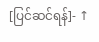[ပြင်ဆင်ရန်]- ↑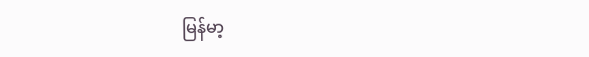မြန်မာ့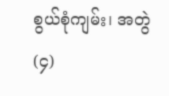စွယ်စုံကျမ်း၊ အတွဲ(၄)